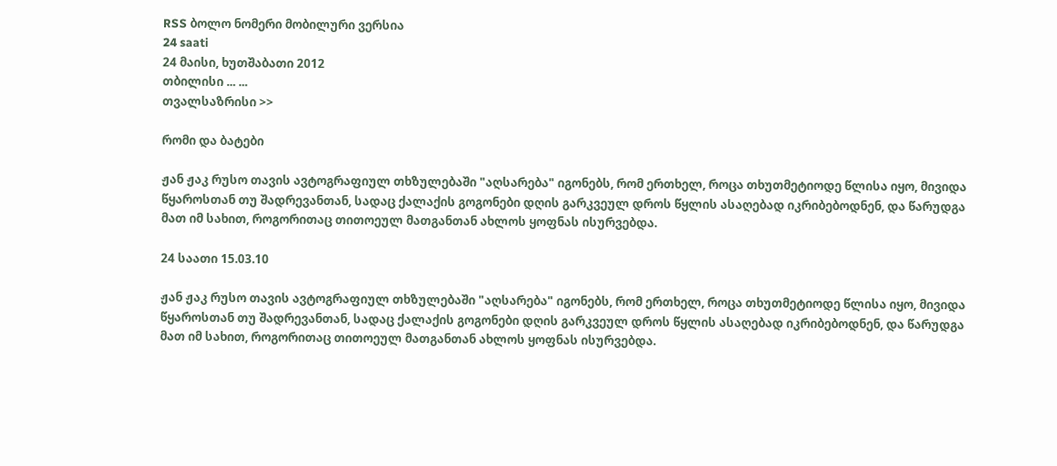RSS ბოლო ნომერი მობილური ვერსია
24 saati
24 მაისი, ხუთშაბათი 2012
თბილისი ... ...
თვალსაზრისი >>

რომი და ბატები

ჟან ჟაკ რუსო თავის ავტოგრაფიულ თხზულებაში "აღსარება" იგონებს, რომ ერთხელ, როცა თხუთმეტიოდე წლისა იყო, მივიდა წყაროსთან თუ შადრევანთან, სადაც ქალაქის გოგონები დღის გარკვეულ დროს წყლის ასაღებად იკრიბებოდნენ, და წარუდგა მათ იმ სახით, როგორითაც თითოეულ მათგანთან ახლოს ყოფნას ისურვებდა.

24 საათი 15.03.10

ჟან ჟაკ რუსო თავის ავტოგრაფიულ თხზულებაში "აღსარება" იგონებს, რომ ერთხელ, როცა თხუთმეტიოდე წლისა იყო, მივიდა წყაროსთან თუ შადრევანთან, სადაც ქალაქის გოგონები დღის გარკვეულ დროს წყლის ასაღებად იკრიბებოდნენ, და წარუდგა მათ იმ სახით, როგორითაც თითოეულ მათგანთან ახლოს ყოფნას ისურვებდა.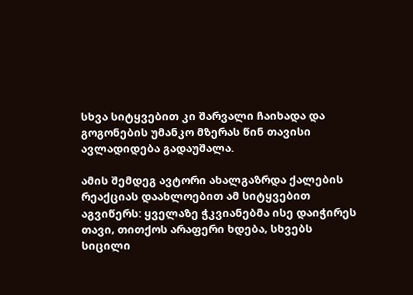სხვა სიტყვებით კი შარვალი ჩაიხადა და გოგონების უმანკო მზერას წინ თავისი ავლადიდება გადაუშალა.

ამის შემდეგ ავტორი ახალგაზრდა ქალების რეაქციას დაახლოებით ამ სიტყვებით აგვიწერს: ყველაზე ჭკვიანებმა ისე დაიჭირეს თავი, თითქოს არაფერი ხდება, სხვებს სიცილი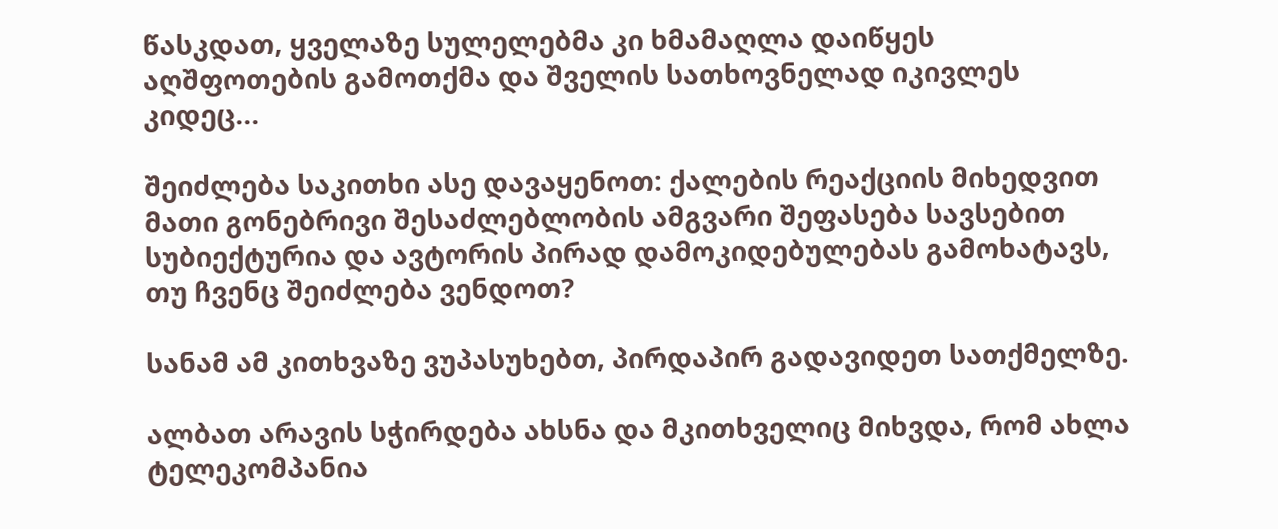წასკდათ, ყველაზე სულელებმა კი ხმამაღლა დაიწყეს აღშფოთების გამოთქმა და შველის სათხოვნელად იკივლეს კიდეც...

შეიძლება საკითხი ასე დავაყენოთ: ქალების რეაქციის მიხედვით მათი გონებრივი შესაძლებლობის ამგვარი შეფასება სავსებით სუბიექტურია და ავტორის პირად დამოკიდებულებას გამოხატავს, თუ ჩვენც შეიძლება ვენდოთ?

სანამ ამ კითხვაზე ვუპასუხებთ, პირდაპირ გადავიდეთ სათქმელზე.

ალბათ არავის სჭირდება ახსნა და მკითხველიც მიხვდა, რომ ახლა ტელეკომპანია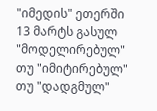"იმედის" ეთერში 13 მარტს გასულ "მოდელირებულ" თუ "იმიტირებულ" თუ "დადგმულ"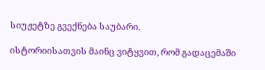სიუჟეტზე გვექნება საუბარი.

ისტორიისათვის მაინც ვიტყვით, რომ გადაცემაში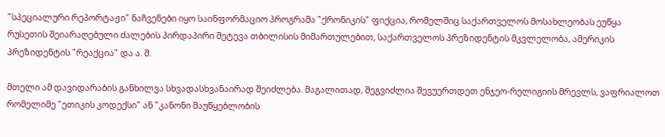"სპეციალური რეპორტაჟი" ნაჩვენები იყო საინფორმაციო პროგრამა "ქრონიკის" ფიქცია, რომელშიც საქართველოს მოსახლეობას ეუწყა რუსეთის შეიარაღებული ძალების პირდაპირი შეტევა თბილისის მიმართულებით, საქართველოს პრეზიდენტის მკვლელობა, ამერიკის პრეზიდენტის "რეაქცია" და ა. შ.

მთელი ამ დავიდარაბის განხილვა სხვადასხვანაირად შეიძლება. მაგალითად, შეგვიძლია შევუერთდეთ ენჯეო-რელიგიის მრევლს, ვაფრიალოთ რომელიმე "ეთიკის კოდექსი" ან "კანონი მაუწყებლობის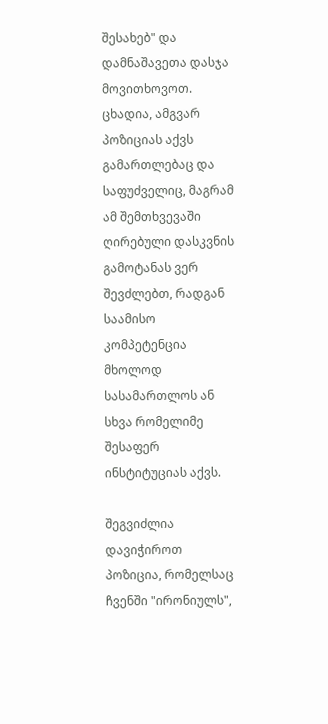შესახებ" და დამნაშავეთა დასჯა მოვითხოვოთ. ცხადია, ამგვარ პოზიციას აქვს გამართლებაც და საფუძველიც, მაგრამ ამ შემთხვევაში ღირებული დასკვნის გამოტანას ვერ შევძლებთ, რადგან საამისო კომპეტენცია მხოლოდ სასამართლოს ან სხვა რომელიმე შესაფერ ინსტიტუციას აქვს.

შეგვიძლია დავიჭიროთ პოზიცია, რომელსაც ჩვენში "ირონიულს",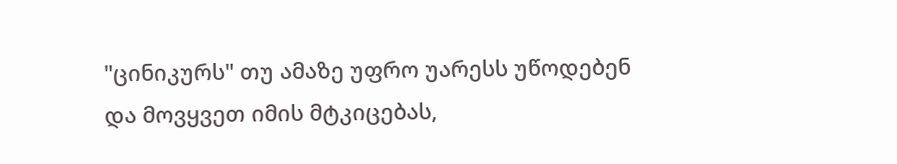"ცინიკურს" თუ ამაზე უფრო უარესს უწოდებენ და მოვყვეთ იმის მტკიცებას,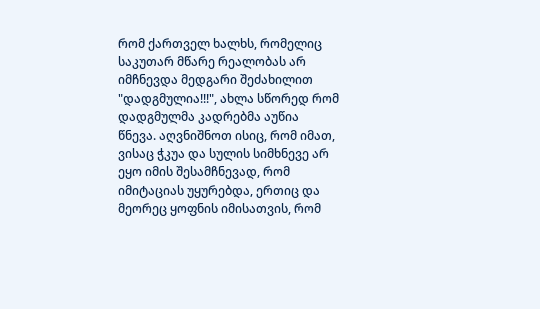რომ ქართველ ხალხს, რომელიც საკუთარ მწარე რეალობას არ იმჩნევდა მედგარი შეძახილით "დადგმულია!!!", ახლა სწორედ რომ დადგმულმა კადრებმა აუწია წნევა. აღვნიშნოთ ისიც, რომ იმათ, ვისაც ჭკუა და სულის სიმხნევე არ ეყო იმის შესამჩნევად, რომ იმიტაციას უყურებდა, ერთიც და მეორეც ყოფნის იმისათვის, რომ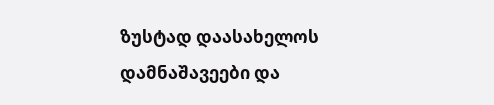ზუსტად დაასახელოს დამნაშავეები და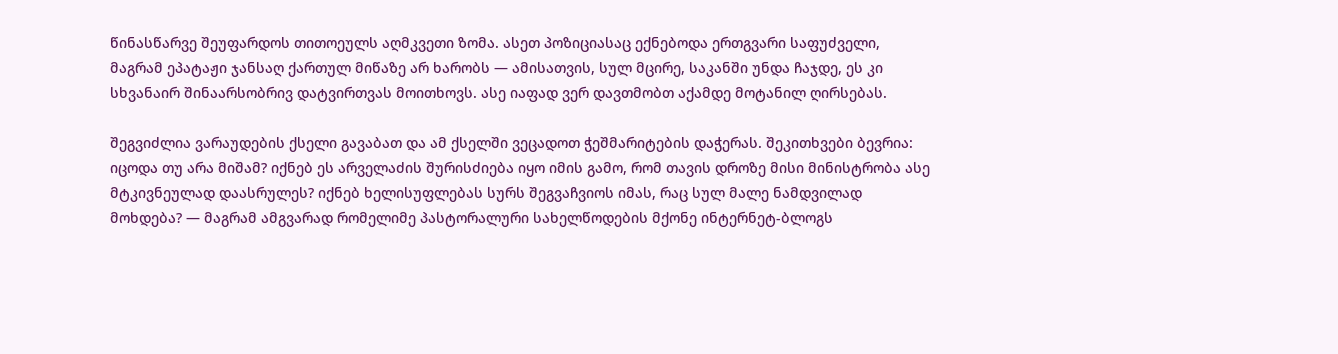წინასწარვე შეუფარდოს თითოეულს აღმკვეთი ზომა. ასეთ პოზიციასაც ექნებოდა ერთგვარი საფუძველი, მაგრამ ეპატაჟი ჯანსაღ ქართულ მიწაზე არ ხარობს — ამისათვის, სულ მცირე, საკანში უნდა ჩაჯდე, ეს კი სხვანაირ შინაარსობრივ დატვირთვას მოითხოვს. ასე იაფად ვერ დავთმობთ აქამდე მოტანილ ღირსებას.

შეგვიძლია ვარაუდების ქსელი გავაბათ და ამ ქსელში ვეცადოთ ჭეშმარიტების დაჭერას. შეკითხვები ბევრია: იცოდა თუ არა მიშამ? იქნებ ეს არველაძის შურისძიება იყო იმის გამო, რომ თავის დროზე მისი მინისტრობა ასე მტკივნეულად დაასრულეს? იქნებ ხელისუფლებას სურს შეგვაჩვიოს იმას, რაც სულ მალე ნამდვილად მოხდება? — მაგრამ ამგვარად რომელიმე პასტორალური სახელწოდების მქონე ინტერნეტ-ბლოგს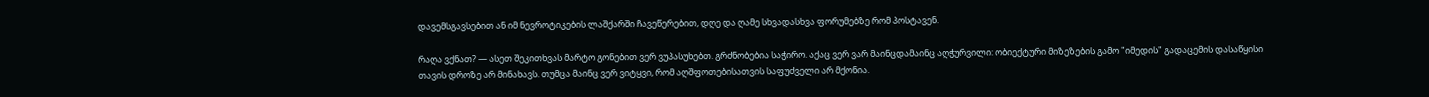დავემსგავსებით ან იმ ნევროტიკების ლაშქარში ჩავეწერებით, დღე და ღამე სხვადასხვა ფორუმებზე რომ პოსტავენ.

რაღა ვქნათ? — ასეთ შეკითხვას მარტო გონებით ვერ ვუპასუხებთ. გრძნობებია საჭირო. აქაც ვერ ვარ მაინცდამაინც აღჭურვილი: ობიექტური მიზეზების გამო "იმედის" გადაცემის დასაწყისი თავის დროზე არ მინახავს. თუმცა მაინც ვერ ვიტყვი, რომ აღშფოთებისათვის საფუძველი არ მქონია.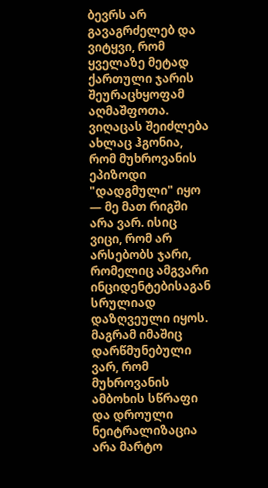ბევრს არ გავაგრძელებ და ვიტყვი, რომ ყველაზე მეტად ქართული ჯარის შეურაცხყოფამ აღმაშფოთა. ვიღაცას შეიძლება ახლაც ჰგონია, რომ მუხროვანის ეპიზოდი "დადგმული" იყო — მე მათ რიგში არა ვარ. ისიც ვიცი, რომ არ არსებობს ჯარი, რომელიც ამგვარი ინციდენტებისაგან სრულიად დაზღვეული იყოს. მაგრამ იმაშიც დარწმუნებული ვარ, რომ მუხროვანის ამბოხის სწრაფი და დროული ნეიტრალიზაცია არა მარტო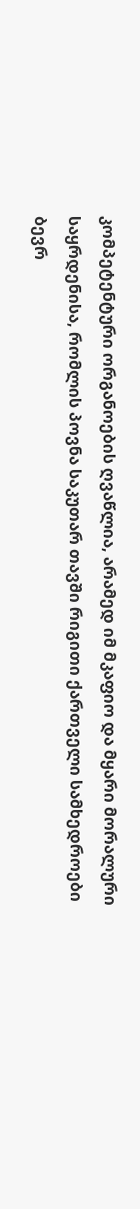კომპეტენტური ორგანოების ღვაწლია, არამედ იმ მკაფიო და მყარი მორალური საყრდენისა, რომლის პოვნა საკუთარ თავში რიგითი ქართველი სამხედროები ბევრ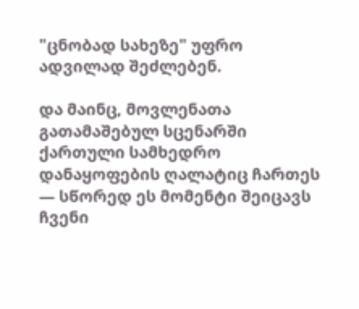"ცნობად სახეზე" უფრო ადვილად შეძლებენ.

და მაინც, მოვლენათა გათამაშებულ სცენარში ქართული სამხედრო დანაყოფების ღალატიც ჩართეს — სწორედ ეს მომენტი შეიცავს ჩვენი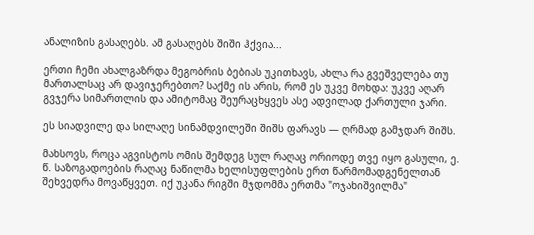ანალიზის გასაღებს. ამ გასაღებს შიში ჰქვია...

ერთი ჩემი ახალგაზრდა მეგობრის ბებიას უკითხავს, ახლა რა გვეშველება თუ მართალსაც არ დავიჯერებთო? საქმე ის არის, რომ ეს უკვე მოხდა: უკვე აღარ გვჯერა სიმართლის და ამიტომაც შეურაცხყვეს ასე ადვილად ქართული ჯარი.

ეს სიადვილე და სილაღე სინამდვილეში შიშს ფარავს — ღრმად გამჯდარ შიშს.

მახსოვს, როცა აგვისტოს ომის შემდეგ სულ რაღაც ორიოდე თვე იყო გასული, ე. წ. საზოგადოების რაღაც ნაწილმა ხელისუფლების ერთ წარმომადგენელთან შეხვედრა მოვაწყვეთ. იქ უკანა რიგში მჯდომმა ერთმა "ოჯახიშვილმა"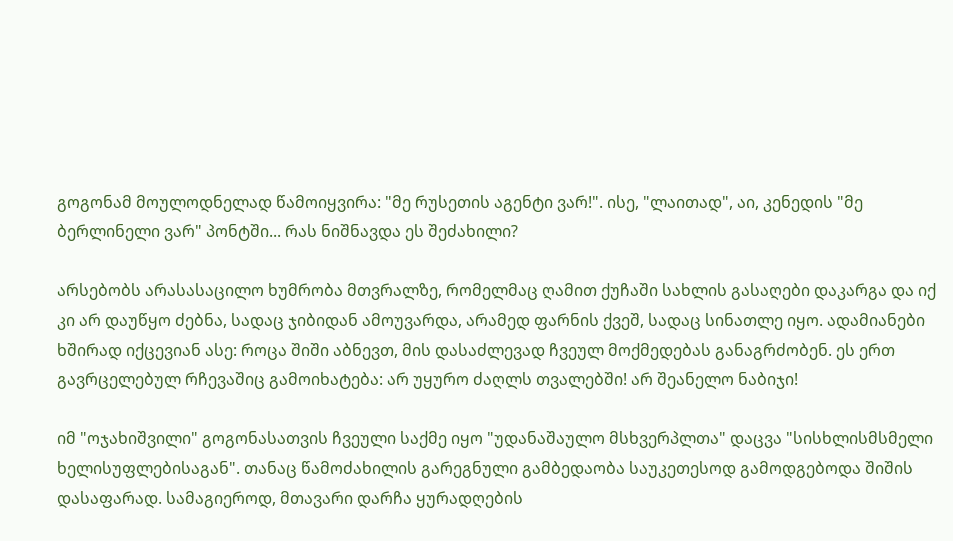გოგონამ მოულოდნელად წამოიყვირა: "მე რუსეთის აგენტი ვარ!". ისე, "ლაითად", აი, კენედის "მე ბერლინელი ვარ" პონტში... რას ნიშნავდა ეს შეძახილი?

არსებობს არასასაცილო ხუმრობა მთვრალზე, რომელმაც ღამით ქუჩაში სახლის გასაღები დაკარგა და იქ კი არ დაუწყო ძებნა, სადაც ჯიბიდან ამოუვარდა, არამედ ფარნის ქვეშ, სადაც სინათლე იყო. ადამიანები ხშირად იქცევიან ასე: როცა შიში აბნევთ, მის დასაძლევად ჩვეულ მოქმედებას განაგრძობენ. ეს ერთ გავრცელებულ რჩევაშიც გამოიხატება: არ უყურო ძაღლს თვალებში! არ შეანელო ნაბიჯი!

იმ "ოჯახიშვილი" გოგონასათვის ჩვეული საქმე იყო "უდანაშაულო მსხვერპლთა" დაცვა "სისხლისმსმელი ხელისუფლებისაგან". თანაც წამოძახილის გარეგნული გამბედაობა საუკეთესოდ გამოდგებოდა შიშის დასაფარად. სამაგიეროდ, მთავარი დარჩა ყურადღების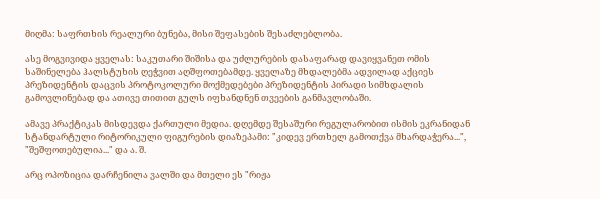მიღმა: საფრთხის რეალური ბუნება, მისი შეფასების შესაძლებლობა.

ასე მოგვივიდა ყველას: საკუთარი შიშისა და უძლურების დასაფარად დავიყვანეთ ომის საშინელება ჰალსტუხის ღეჭვით აღშფოთებამდე. ყველაზე მხდალებმა ადვილად აქციეს პრეზიდენტის დაცვის პროტოკოლური მოქმედებები პრეზიდენტის პირადი სიმხდალის გამოვლინებად და ათივე თითით გულს იფხანდნენ თვეების განმავლობაში.

ამავე პრაქტიკას მისდევდა ქართული მედია. დღემდე შესაშური რეგულარობით ისმის ეკრანიდან სტანდარტული რიტორიკული ფიგურების დიაზეპამი: "კიდევ ერთხელ გამოთქვა მხარდაჭერა...", "შეშფოთებულია..." და ა. შ.

არც ოპოზიცია დარჩენილა ვალში და მთელი ეს "რიჟა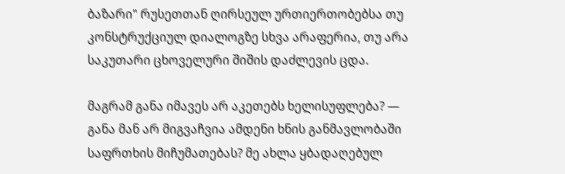ბაზარი" რუსეთთან ღირსეულ ურთიერთობებსა თუ კონსტრუქციულ დიალოგზე სხვა არაფერია, თუ არა საკუთარი ცხოველური შიშის დაძლევის ცდა.

მაგრამ განა იმავეს არ აკეთებს ხელისუფლება? — განა მან არ მიგვაჩვია ამდენი ხნის განმავლობაში საფრთხის მიჩუმათებას? მე ახლა ყბადაღებულ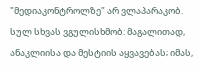"მედიაკონტროლზე" არ ვლაპარაკობ. სულ სხვას ვგულისხმობ: მაგალითად, ანაკლიისა და მესტიის აყვავებას; იმას,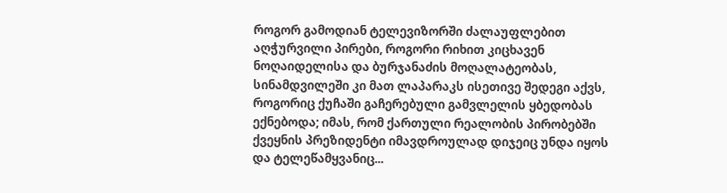როგორ გამოდიან ტელევიზორში ძალაუფლებით აღჭურვილი პირები, როგორი რიხით კიცხავენ ნოღაიდელისა და ბურჯანაძის მოღალატეობას, სინამდვილეში კი მათ ლაპარაკს ისეთივე შედეგი აქვს, როგორიც ქუჩაში გაჩერებული გამვლელის ყბედობას ექნებოდა; იმას, რომ ქართული რეალობის პირობებში ქვეყნის პრეზიდენტი იმავდროულად დიჯეიც უნდა იყოს და ტელეწამყვანიც...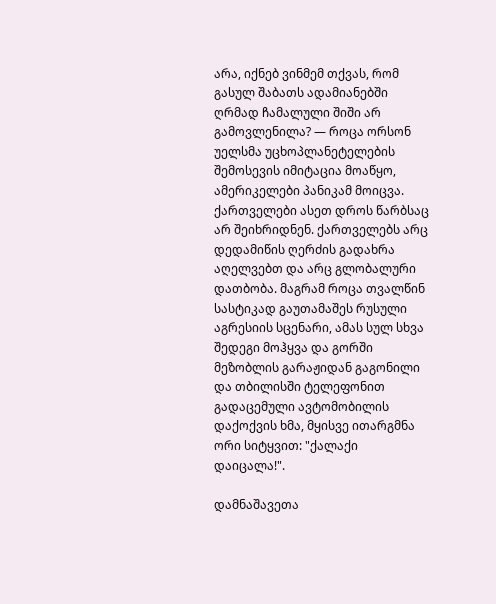არა, იქნებ ვინმემ თქვას, რომ გასულ შაბათს ადამიანებში ღრმად ჩამალული შიში არ გამოვლენილა? — როცა ორსონ უელსმა უცხოპლანეტელების შემოსევის იმიტაცია მოაწყო, ამერიკელები პანიკამ მოიცვა. ქართველები ასეთ დროს წარბსაც არ შეიხრიდნენ. ქართველებს არც დედამიწის ღერძის გადახრა აღელვებთ და არც გლობალური დათბობა. მაგრამ როცა თვალწინ სასტიკად გაუთამაშეს რუსული აგრესიის სცენარი, ამას სულ სხვა შედეგი მოჰყვა და გორში მეზობლის გარაჟიდან გაგონილი და თბილისში ტელეფონით გადაცემული ავტომობილის დაქოქვის ხმა, მყისვე ითარგმნა ორი სიტყვით: "ქალაქი დაიცალა!".

დამნაშავეთა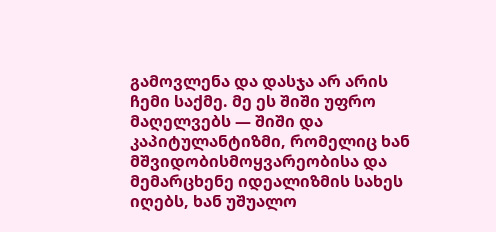გამოვლენა და დასჯა არ არის ჩემი საქმე. მე ეს შიში უფრო მაღელვებს — შიში და კაპიტულანტიზმი, რომელიც ხან მშვიდობისმოყვარეობისა და მემარცხენე იდეალიზმის სახეს იღებს, ხან უშუალო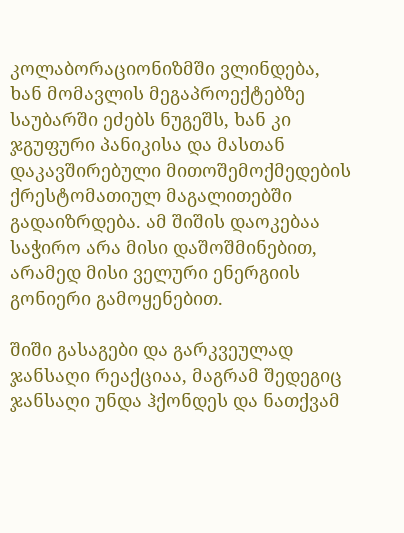კოლაბორაციონიზმში ვლინდება, ხან მომავლის მეგაპროექტებზე საუბარში ეძებს ნუგეშს, ხან კი ჯგუფური პანიკისა და მასთან დაკავშირებული მითოშემოქმედების ქრესტომათიულ მაგალითებში გადაიზრდება. ამ შიშის დაოკებაა საჭირო არა მისი დაშოშმინებით, არამედ მისი ველური ენერგიის გონიერი გამოყენებით.

შიში გასაგები და გარკვეულად ჯანსაღი რეაქციაა, მაგრამ შედეგიც ჯანსაღი უნდა ჰქონდეს და ნათქვამ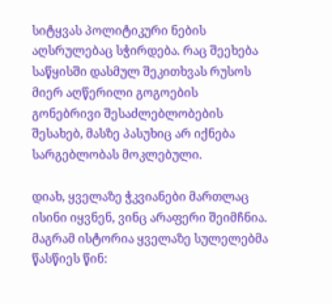სიტყვას პოლიტიკური ნების აღსრულებაც სჭირდება. რაც შეეხება საწყისში დასმულ შეკითხვას რუსოს მიერ აღწერილი გოგოების გონებრივი შესაძლებლობების შესახებ, მასზე პასუხიც არ იქნება სარგებლობას მოკლებული.

დიახ, ყველაზე ჭკვიანები მართლაც ისინი იყვნენ, ვინც არაფერი შეიმჩნია. მაგრამ ისტორია ყველაზე სულელებმა წასწიეს წინ: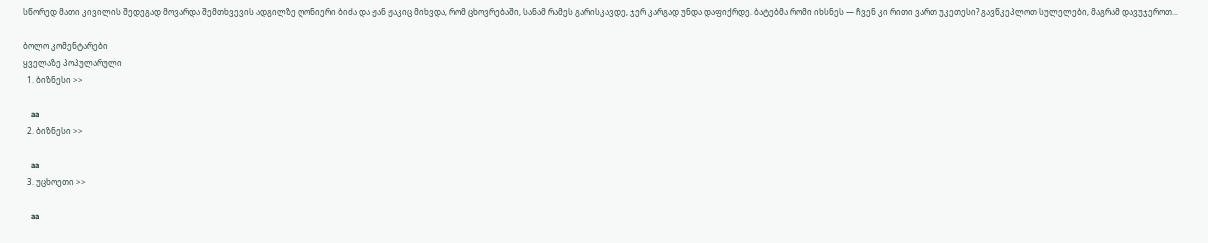სწორედ მათი კივილის შედეგად მოვარდა შემთხვევის ადგილზე ღონიერი ბიძა და ჟან ჟაკიც მიხვდა, რომ ცხოვრებაში, სანამ რამეს გარისკავდე, ჯერ კარგად უნდა დაფიქრდე. ბატებმა რომი იხსნეს — ჩვენ კი რითი ვართ უკეთესი? გავწკეპლოთ სულელები, მაგრამ დავუჯეროთ...

ბოლო კომენტარები
ყველაზე პოპულარული
  1. ბიზნესი >>

    aa
  2. ბიზნესი >>

    aa
  3. უცხოეთი >>

    aa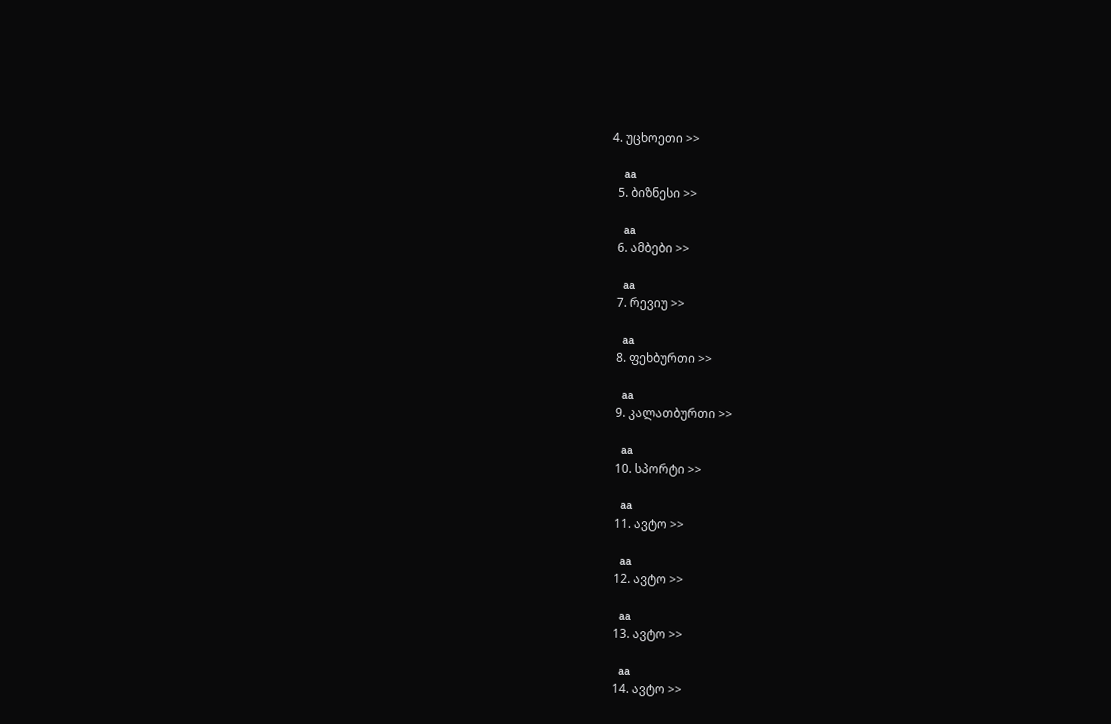4. უცხოეთი >>

    aa
  5. ბიზნესი >>

    aa
  6. ამბები >>

    aa
  7. რევიუ >>

    aa
  8. ფეხბურთი >>

    aa
  9. კალათბურთი >>

    aa
  10. სპორტი >>

    aa
  11. ავტო >>

    aa
  12. ავტო >>

    aa
  13. ავტო >>

    aa
  14. ავტო >>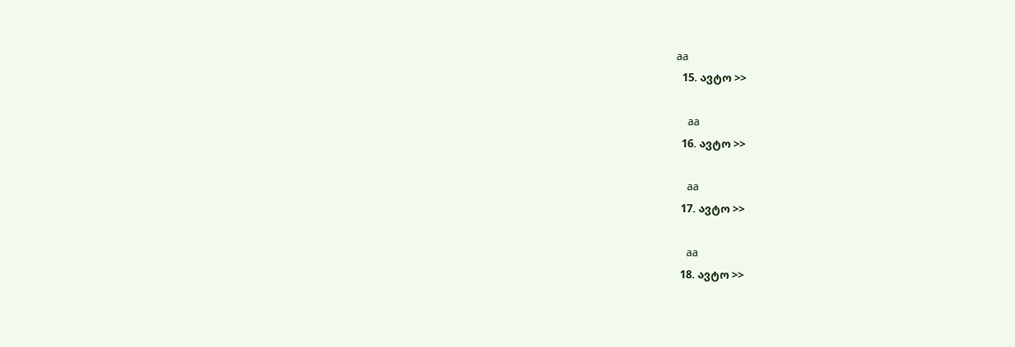aa
  15. ავტო >>

    aa
  16. ავტო >>

    aa
  17. ავტო >>

    aa
  18. ავტო >>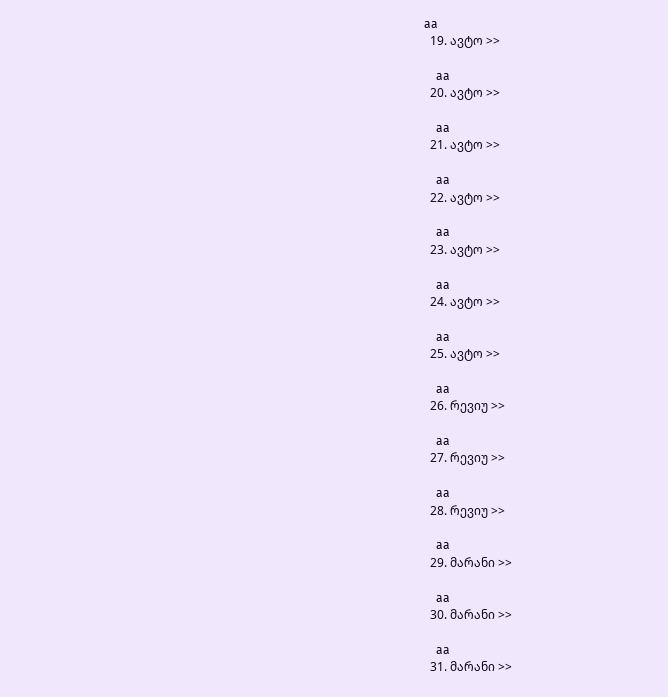aa
  19. ავტო >>

    aa
  20. ავტო >>

    aa
  21. ავტო >>

    aa
  22. ავტო >>

    aa
  23. ავტო >>

    aa
  24. ავტო >>

    aa
  25. ავტო >>

    aa
  26. რევიუ >>

    aa
  27. რევიუ >>

    aa
  28. რევიუ >>

    aa
  29. მარანი >>

    aa
  30. მარანი >>

    aa
  31. მარანი >>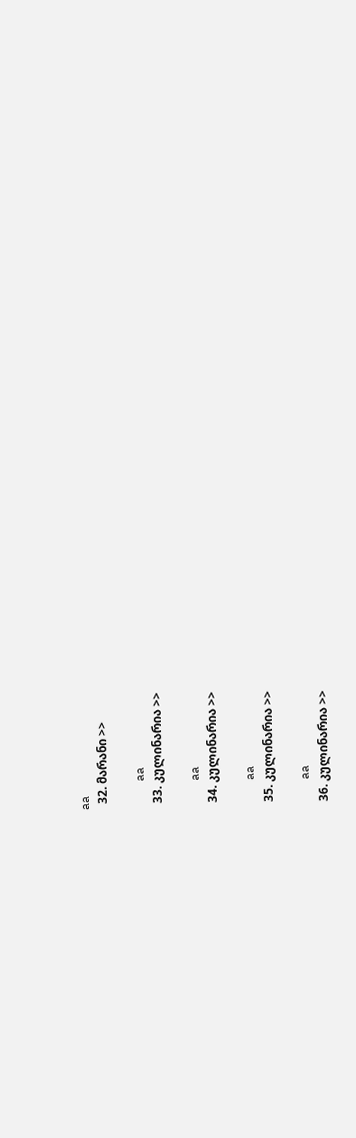aa
  32. მარანი >>

    aa
  33. კულინარია >>

    aa
  34. კულინარია >>

    aa
  35. კულინარია >>

    aa
  36. კულინარია >>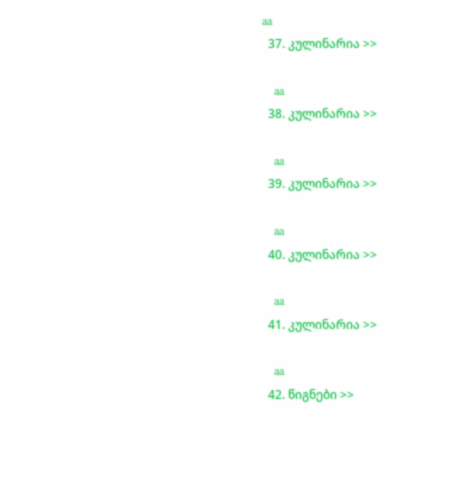aa
  37. კულინარია >>

    aa
  38. კულინარია >>

    aa
  39. კულინარია >>

    aa
  40. კულინარია >>

    aa
  41. კულინარია >>

    aa
  42. წიგნები >>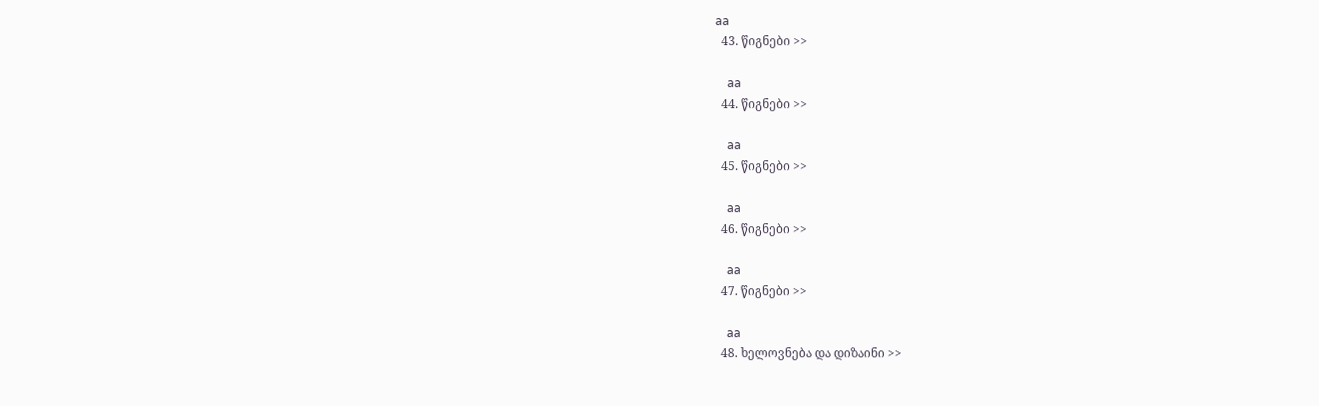aa
  43. წიგნები >>

    aa
  44. წიგნები >>

    aa
  45. წიგნები >>

    aa
  46. წიგნები >>

    aa
  47. წიგნები >>

    aa
  48. ხელოვნება და დიზაინი >>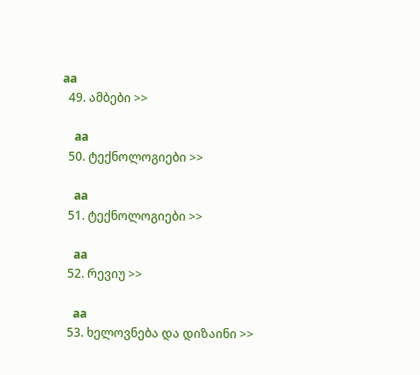aa
  49. ამბები >>

    aa
  50. ტექნოლოგიები >>

    aa
  51. ტექნოლოგიები >>

    aa
  52. რევიუ >>

    aa
  53. ხელოვნება და დიზაინი >>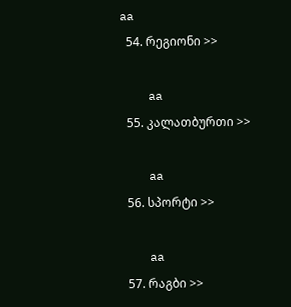aa
  54. რეგიონი >>

    aa
  55. კალათბურთი >>

    aa
  56. სპორტი >>

    aa
  57. რაგბი >>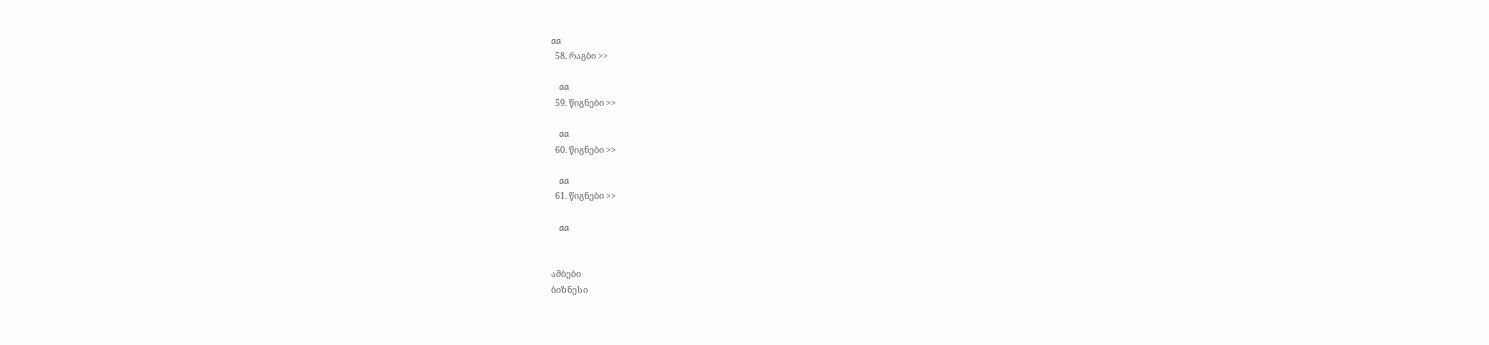aa
  58. რაგბი >>

    aa
  59. წიგნები >>

    aa
  60. წიგნები >>

    aa
  61. წიგნები >>

    aa


ამბები
ბიზნესი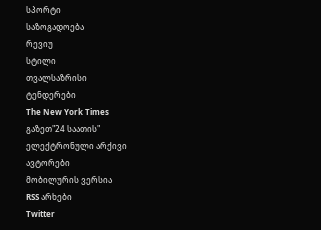სპორტი
საზოგადოება
რევიუ
სტილი
თვალსაზრისი
ტენდერები
The New York Times
გაზეთ"24 საათის"
ელექტრონული არქივი
ავტორები
მობილურის ვერსია
RSS არხები
Twitter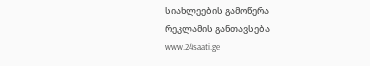სიახლეების გამოწერა
რეკლამის განთავსება
www.24saati.ge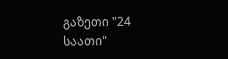გაზეთი "24 საათი"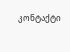კონტაქტი